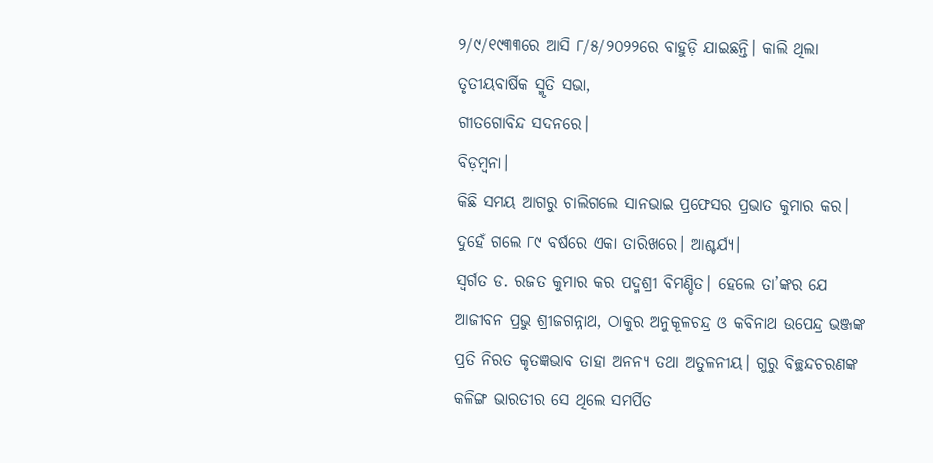୨/୯/୧୯୩୩ରେ ଆସି ୮/୫/୨୦୨୨ରେ ବାହୁଡ଼ି ଯାଇଛନ୍ତି। କାଲି ଥିଲା ତୃତୀୟବାର୍ଷିକ ସ୍ମୃତି ସଭା,
ଗୀତଗୋବିନ୍ଦ ସଦନରେ।
ବିଡ଼ମ୍ବନା।
କିଛି ସମୟ ଆଗରୁ ଚାଲିଗଲେ ସାନଭାଇ ପ୍ରଫେସର ପ୍ରଭାତ କୁମାର କର। ଦୁହେଁ ଗଲେ ୮୯ ବର୍ଷରେ ଏକା ତାରିଖରେ। ଆଶ୍ଚର୍ଯ୍ୟ।
ସ୍ବର୍ଗତ ଡ. ରଜତ କୁମାର କର ପଦ୍ମଶ୍ରୀ ବିମଣ୍ଡିତ। ହେଲେ ତା’ଙ୍କର ଯେ ଆଜୀବନ ପ୍ରଭୁ ଶ୍ରୀଜଗନ୍ନାଥ, ଠାକୁର ଅନୁକୂଳଚନ୍ଦ୍ର ଓ କବିନାଥ ଉପେନ୍ଦ୍ର ଭଞ୍ଜଙ୍କ ପ୍ରତି ନିରତ କୃତଜ୍ଞଭାବ ତାହା ଅନନ୍ୟ ତଥା ଅତୁଳନୀୟ। ଗୁରୁ ବିଚ୍ଛନ୍ଦଚରଣଙ୍କ କଳିଙ୍ଗ ଭାରତୀର ସେ ଥିଲେ ସମର୍ପିତ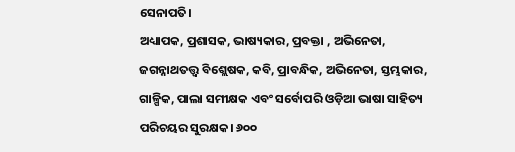ସେନାପତି।
ଅଧ୍ୟାପକ, ପ୍ରଶାସକ, ଭାଷ୍ୟକାର, ପ୍ରବକ୍ତା , ଅଭିନେତା, ଜଗନ୍ନାଥତତ୍ତ୍ବ ବିଶ୍ଲେଷକ, କବି, ପ୍ରାବନ୍ଧିକ, ଅଭିନେତା, ସ୍ତମ୍ଭକାର, ଗାଳ୍ପିକ, ପାଲା ସମୀକ୍ଷକ ଏବଂ ସର୍ବୋପରି ଓଡ଼ିଆ ଭାଷା ସାହିତ୍ୟ ପରିଚୟର ସୁରକ୍ଷକ। ୬୦୦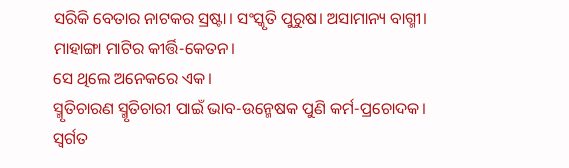ସରିକି ବେତାର ନାଟକର ସ୍ରଷ୍ଟା। ସଂସ୍କୃତି ପୁରୁଷ। ଅସାମାନ୍ୟ ବାଗ୍ମୀ।
ମାହାଙ୍ଗା ମାଟିର କୀର୍ତ୍ତି-କେତନ।
ସେ ଥିଲେ ଅନେକରେ ଏକ।
ସ୍ମୃତିଚାରଣ ସ୍ମୃତିଚାରୀ ପାଇଁ ଭାବ-ଉନ୍ମେଷକ ପୁଣି କର୍ମ-ପ୍ରଚୋଦକ।
ସ୍ବର୍ଗତ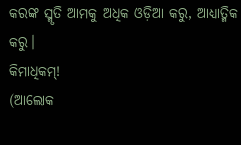କରଙ୍କ ସ୍ମୃତି ଆମକୁ ଅଧିକ ଓଡ଼ିଆ କରୁ, ଆଧ୍ୟାତ୍ମିକ କରୁ।
କିମାଧିକମ୍!
(ଆଲୋକ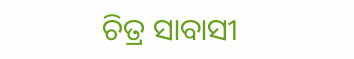ଚିତ୍ର ସାବାସୀ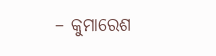– କୁମାରେଶ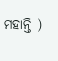ମହାନ୍ତି )